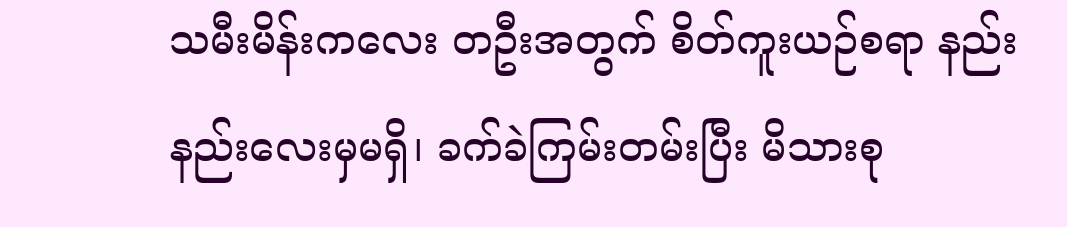သမီးမိန်းကလေး တဦးအတွက် စိတ်ကူးယဉ်စရာ နည်းနည်းလေးမှမရှိ၊ ခက်ခဲကြမ်းတမ်းပြီး မိသားစု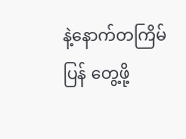နဲ့နောက်တကြိမ် ပြန် တွေ့ဖို့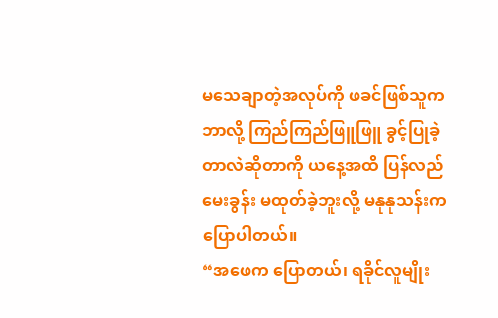မသေချာတဲ့အလုပ်ကို ဖခင်ဖြစ်သူက ဘာလို့ ကြည်ကြည်ဖြူဖြူ ခွင့်ပြုခဲ့တာလဲဆိုတာကို ယနေ့အထိ ပြန်လည် မေးခွန်း မထုတ်ခဲ့ဘူးလို့ မနုနုသန်းက ပြောပါတယ်။
“အဖေက ပြောတယ်၊ ရခိုင်လူမျိုး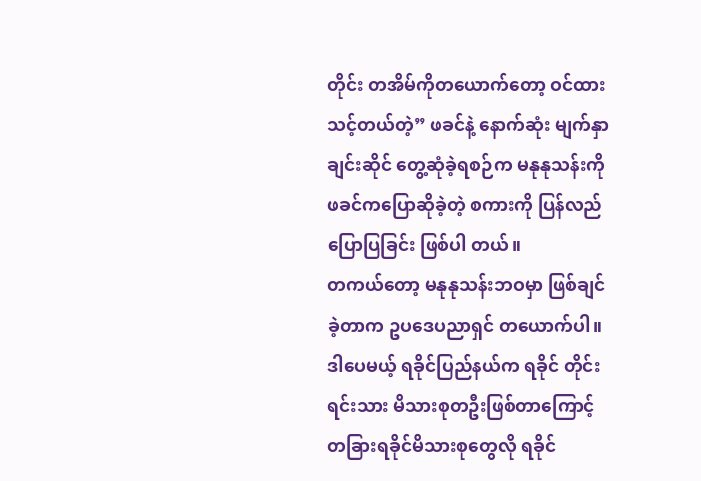တိုင်း တအိမ်ကိုတယောက်တော့ ဝင်ထားသင့်တယ်တဲ့” ဖခင်နဲ့ နောက်ဆုံး မျက်နှာချင်းဆိုင် တွေ့ဆုံခဲ့ရစဉ်က မနုနုသန်းကို ဖခင်ကပြောဆိုခဲ့တဲ့ စကားကို ပြန်လည်ပြောပြခြင်း ဖြစ်ပါ တယ်။
တကယ်တော့ မနုနုသန်းဘဝမှာ ဖြစ်ချင်ခဲ့တာက ဥပဒေပညာရှင် တယောက်ပါ။ ဒါပေမယ့် ရခိုင်ပြည်နယ်က ရခိုင် တိုင်းရင်းသား မိသားစုတဦးဖြစ်တာကြောင့် တခြားရခိုင်မိသားစုတွေလို ရခိုင်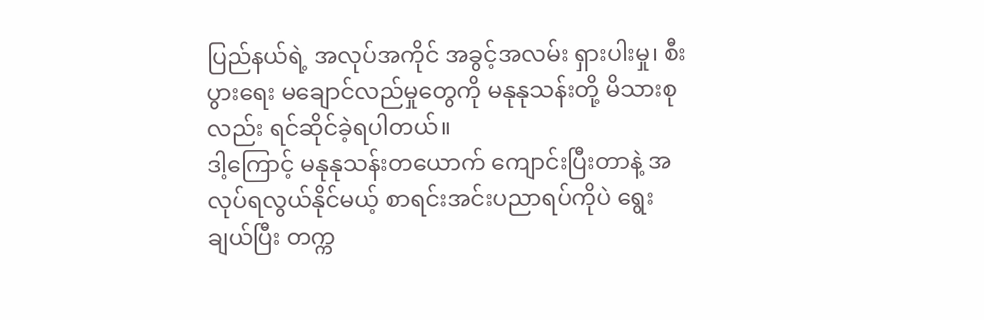ပြည်နယ်ရဲ့ အလုပ်အကိုင် အခွင့်အလမ်း ရှားပါးမှု၊ စီးပွားရေး မချောင်လည်မှုတွေကို မနုနုသန်းတို့ မိသားစုလည်း ရင်ဆိုင်ခဲ့ရပါတယ်။
ဒါ့ကြောင့် မနုနုသန်းတယောက် ကျောင်းပြီးတာနဲ့ အလုပ်ရလွယ်နိုင်မယ့် စာရင်းအင်းပညာရပ်ကိုပဲ ရွေးချယ်ပြီး တက္က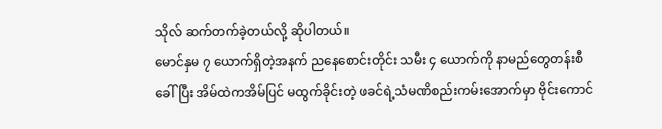သိုလ် ဆက်တက်ခဲ့တယ်လို့ ဆိုပါတယ်။
မောင်နှမ ၇ ယောက်ရှိတဲ့အနက် ညနေစောင်းတိုင်း သမီး ၄ ယောက်ကို နာမည်တွေတန်းစီခေါ်ပြီး အိမ်ထဲကအိမ်ပြင် မထွက်ခိုင်းတဲ့ ဖခင်ရဲ့သံမဏိစည်းကမ်းအောက်မှာ ဗိုင်းကောင်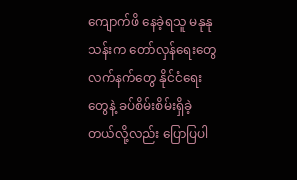ကျောက်ဖိ နေခဲ့ရသူ မနုနုသန်းက တော်လှန်ရေးတွေ လက်နက်တွေ နိုင်ငံရေးတွေနဲ့ ခပ်စိမ်းစိမ်းရှိခဲ့တယ်လို့လည်း ပြောပြပါ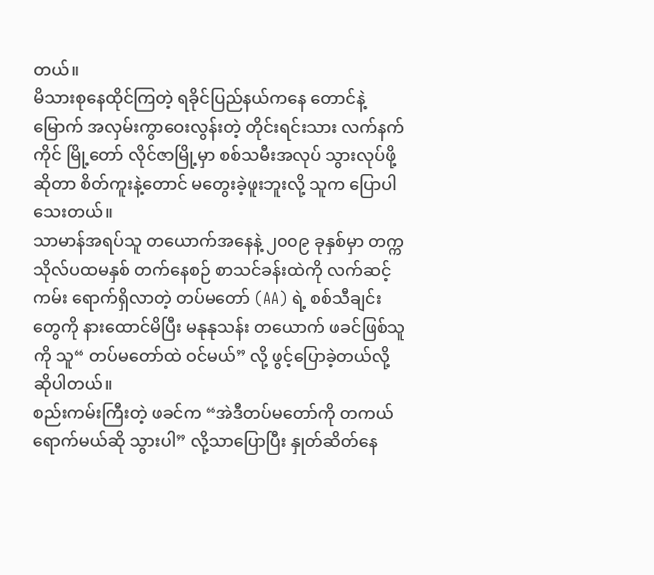တယ်။
မိသားစုနေထိုင်ကြတဲ့ ရခိုင်ပြည်နယ်ကနေ တောင်နဲ့မြောက် အလှမ်းကွာဝေးလွန်းတဲ့ တိုင်းရင်းသား လက်နက်ကိုင် မြို့တော် လိုင်ဇာမြို့မှာ စစ်သမီးအလုပ် သွားလုပ်ဖို့ဆိုတာ စိတ်ကူးနဲ့တောင် မတွေးခဲ့ဖူးဘူးလို့ သူက ပြောပါသေးတယ်။
သာမာန်အရပ်သူ တယောက်အနေနဲ့ ၂၀၀၉ ခုနှစ်မှာ တက္ကသိုလ်ပထမနှစ် တက်နေစဉ် စာသင်ခန်းထဲကို လက်ဆင့်ကမ်း ရောက်ရှိလာတဲ့ တပ်မတော် (AA) ရဲ့ စစ်သီချင်းတွေကို နားထောင်မိပြီး မနုနုသန်း တယောက် ဖခင်ဖြစ်သူကို သူ“ တပ်မတော်ထဲ ဝင်မယ်” လို့ ဖွင့်ပြောခဲ့တယ်လို့ ဆိုပါတယ်။
စည်းကမ်းကြီးတဲ့ ဖခင်က “အဲဒီတပ်မတော်ကို တကယ်ရောက်မယ်ဆို သွားပါ” လို့သာပြောပြီး နှုတ်ဆိတ်နေ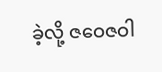ခဲ့လို့ ဇဝေဇဝါ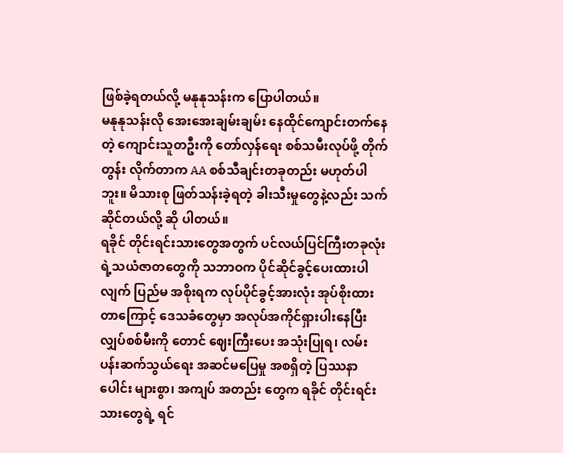ဖြစ်ခဲ့ရတယ်လို့ မနုနုသန်းက ပြောပါတယ်။
မနုနုသန်းလို အေးအေးချမ်းချမ်း နေထိုင်ကျောင်းတက်နေတဲ့ ကျောင်းသူတဦးကို တော်လှန်ရေး စစ်သမီးလုပ်ဖို့ တိုက်တွန်း လိုက်တာက AA စစ်သီချင်းတခုတည်း မဟုတ်ပါဘူး။ မိသားစု ဖြတ်သန်းခဲ့ရတဲ့ ခါးသီးမှုတွေနဲ့လည်း သက်ဆိုင်တယ်လို့ ဆို ပါတယ်။
ရခိုင် တိုင်းရင်းသားတွေအတွက် ပင်လယ်ပြင်ကြီးတခုလုံးရဲ့သယံဇာတတွေကို သဘာဝက ပိုင်ဆိုင်ခွင့်ပေးထားပါလျက် ပြည်မ အစိုးရက လုပ်ပိုင်ခွင့်အားလုံး အုပ်စိုးထားတာကြောင့် ဒေသခံတွေမှာ အလုပ်အကိုင်ရှားပါးနေပြီး လျှပ်စစ်မီးကို တောင် ဈေးကြီးပေး အသုံးပြုရ၊ လမ်းပန်းဆက်သွယ်ရေး အဆင်မပြေမှု အစရှိတဲ့ ပြဿနာပေါင်း များစွာ၊ အကျပ် အတည်း တွေက ရခိုင် တိုင်းရင်းသားတွေရဲ့ ရင်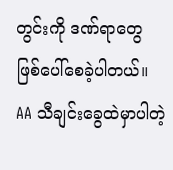တွင်းကို ဒဏ်ရာတွေ ဖြစ်ပေါ်စေခဲ့ပါတယ်။
AA သီချင်းခွေထဲမှာပါတဲ့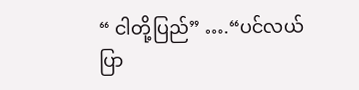“ ငါတို့ပြည်” ….“ပင်လယ်ပြာ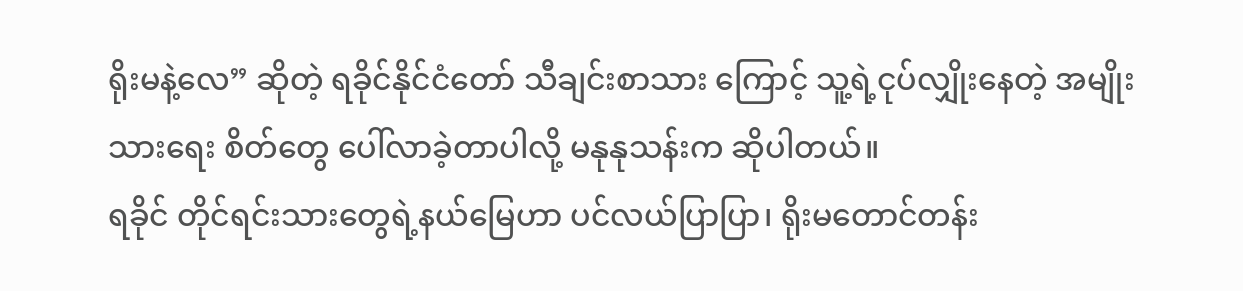ရိုးမနဲ့လေ” ဆိုတဲ့ ရခိုင်နိုင်ငံတော် သီချင်းစာသား ကြောင့် သူ့ရဲ့ငုပ်လျှိုးနေတဲ့ အမျိုးသားရေး စိတ်တွေ ပေါ်လာခဲ့တာပါလို့ မနုနုသန်းက ဆိုပါတယ်။
ရခိုင် တိုင်ရင်းသားတွေရဲ့နယ်မြေဟာ ပင်လယ်ပြာပြာ၊ ရိုးမတောင်တန်း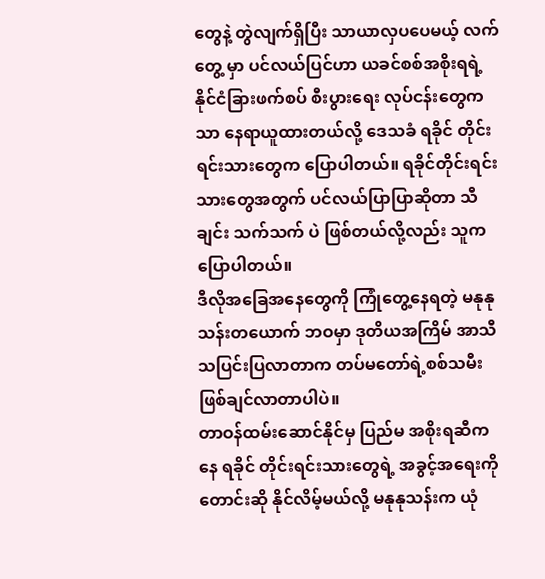တွေနဲ့ တွဲလျက်ရှိပြီး သာယာလှပပေမယ့် လက်တွေ့ မှာ ပင်လယ်ပြင်ဟာ ယခင်စစ်အစိုးရရဲ့ နိုင်ငံခြားဖက်စပ် စီးပွားရေး လုပ်ငန်းတွေကသာ နေရာယူထားတယ်လို့ ဒေသခံ ရခိုင် တိုင်းရင်းသားတွေက ပြောပါတယ်။ ရခိုင်တိုင်းရင်းသားတွေအတွက် ပင်လယ်ပြာပြာဆိုတာ သီချင်း သက်သက် ပဲ ဖြစ်တယ်လို့လည်း သူက ပြောပါတယ်။
ဒီလိုအခြေအနေတွေကို ကြုံတွေ့နေရတဲ့ မနုနုသန်းတယောက် ဘဝမှာ ဒုတိယအကြိမ် အာသီသပြင်းပြလာတာက တပ်မတော်ရဲ့စစ်သမီး ဖြစ်ချင်လာတာပါပဲ။
တာဝန်ထမ်းဆောင်နိုင်မှ ပြည်မ အစိုးရဆီကနေ ရခိုင် တိုင်းရင်းသားတွေရဲ့ အခွင့်အရေးကို တောင်းဆို နိုင်လိမ့်မယ်လို့ မနုနုသန်းက ယုံ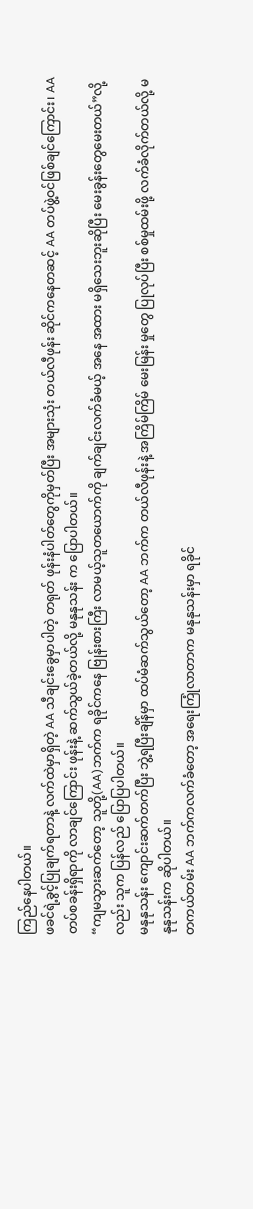ကြည်နေပါတယ်။
ဖခင်ရဲ့ခွင့်ပြုချက်ရတာနဲ့ လက်ထဲမှာရှိတဲ့ AA သီချင်းခွေမှာပါတဲ့ တရုတ် ဖုန်းနံပါတ်တွေကိုမှတ်ပြီး အများသုံး တယ်လီဖုန်း ဆိုင်ကနေတဆင့် AA တပ်ဖွဲ့ဝင်ဖြစ်ချင်ကြောင်း၊ AA တပ်စခန်းရှိရာကို လာချင်ကြောင်း ဖုန်းနဲ့ ဆက်သွယ်ခဲ့တယ်လို့ မနုနုသန်း က ပြောပါတယ်။
“ကျမသွားဆက်တော့ သူတို့(AA)ဘက်က ရခိုင်ကနေ ဗြုန်းစားကြီး လာမယ့်သူတယောက်ကို ချက်ချင်းလက်ခံမယ့် အနေ အထား မရှိသေးဘူးဆိုပြီး မေးခွန်းတွေမေးတယ်”လို့လည်း သူက ပြန်လည် ပြောပြပါတယ်။
မနုနုသန်း ကျောင်းဆက်တက်ပြီး ဘွဲ့ရပြီးချိန်မှာ ထပ်မံဆက်သွယ်တော့ AA ဘက်က တယ်လီဖုန်းနဲ့ အကြိမ်ကြိမ် မေးမြန်း မှုတွေ ပြုလုပ်ပြီး စစ်မှုထမ်းဖို့ လက်ခံလိုက်တယ်လို့ မနုနုသန်းက ဆိုပါတယ်။
တကယ်တမ်း AA ဘက်ကလက်ခံတော့ အရေးကြုံလာတာက မနုနုသန်းမှာ ရခိုင်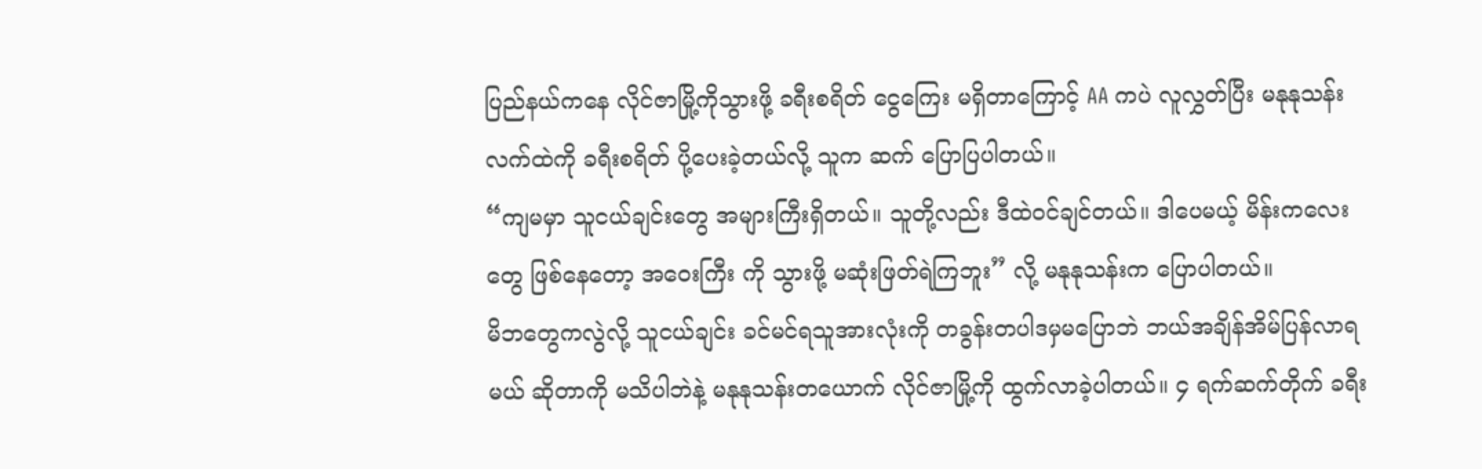ပြည်နယ်ကနေ လိုင်ဇာမြို့ကိုသွားဖို့ ခရီးစရိတ် ငွေကြေး မရှိတာကြောင့် AA ကပဲ လူလွှတ်ပြီး မနုနုသန်းလက်ထဲကို ခရီးစရိတ် ပို့ပေးခဲ့တယ်လို့ သူက ဆက် ပြောပြပါတယ်။
“ကျမမှာ သူငယ်ချင်းတွေ အများကြီးရှိတယ်။ သူတို့လည်း ဒီထဲဝင်ချင်တယ်။ ဒါပေမယ့် မိန်းကလေးတွေ ဖြစ်နေတော့ အဝေးကြီး ကို သွားဖို့ မဆုံးဖြတ်ရဲကြဘူး” လို့ မနုနုသန်းက ပြောပါတယ်။
မိဘတွေကလွဲလို့ သူငယ်ချင်း ခင်မင်ရသူအားလုံးကို တခွန်းတပါဒမှမပြောဘဲ ဘယ်အချိန်အိမ်ပြန်လာရမယ် ဆိုတာကို မသိပါဘဲနဲ့ မနုနုသန်းတယောက် လိုင်ဇာမြို့ကို ထွက်လာခဲ့ပါတယ်။ ၄ ရက်ဆက်တိုက် ခရီး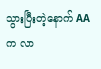သွားပြီးတဲ့နောက် AA က လာ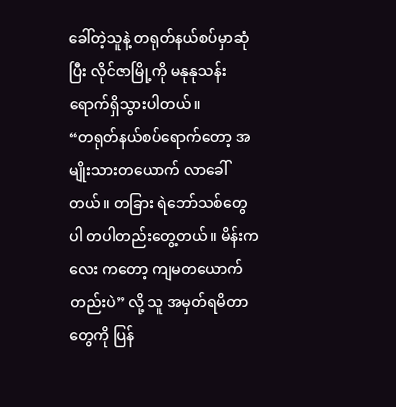ခေါ်တဲ့သူနဲ့ တရုတ်နယ်စပ်မှာဆုံပြီး လိုင်ဇာမြို့ကို မနုနုသန်း ရောက်ရှိသွားပါတယ်။
“တရုတ်နယ်စပ်ရောက်တော့ အမျိုးသားတယောက် လာခေါ်တယ်။ တခြား ရဲဘော်သစ်တွေပါ တပါတည်းတွေ့တယ်။ မိန်းကလေး ကတော့ ကျမတယောက်တည်းပဲ” လို့ သူ အမှတ်ရမိတာတွေကို ပြန်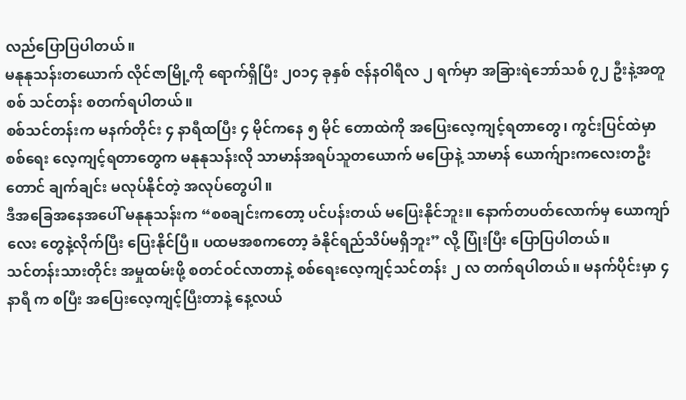လည်ပြောပြပါတယ်။
မနုနုသန်းတယောက် လိုင်ဇာမြို့ကို ရောက်ရှိပြီး ၂၀၁၄ ခုနှစ် ဇန်နဝါရီလ ၂ ရက်မှာ အခြားရဲဘော်သစ် ၇၂ ဦးနဲ့အတူ စစ် သင်တန်း စတက်ရပါတယ်။
စစ်သင်တန်းက မနက်တိုင်း ၄ နာရီထပြီး ၄ မိုင်ကနေ ၅ မိုင် တောထဲကို အပြေးလေ့ကျင့်ရတာတွေ၊ ကွင်းပြင်ထဲမှာ စစ်ရေး လေ့ကျင့်ရတာတွေက မနုနုသန်းလို သာမာန်အရပ်သူတယောက် မပြောနဲ့ သာမာန် ယောက်ျားကလေးတဦးတောင် ချက်ချင်း မလုပ်နိုင်တဲ့ အလုပ်တွေပါ။
ဒီအခြေအနေအပေါ် မနုနုသန်းက “စစချင်းကတော့ ပင်ပန်းတယ် မပြေးနိုင်ဘူး။ နောက်တပတ်လောက်မှ ယောကျာ်လေး တွေနဲ့လိုက်ပြီး ပြေးနိုင်ပြီ။ ပထမအစကတော့ ခံနိုင်ရည်သိပ်မရှိဘူး” လို့ ပြုံးပြီး ပြောပြပါတယ်။
သင်တန်းသားတိုင်း အမှုထမ်းဖို့ စတင်ဝင်လာတာနဲ့ စစ်ရေးလေ့ကျင့်သင်တန်း ၂ လ တက်ရပါတယ်။ မနက်ပိုင်းမှာ ၄ နာရီ က စပြီး အပြေးလေ့ကျင့်ပြီးတာနဲ့ နေ့လယ်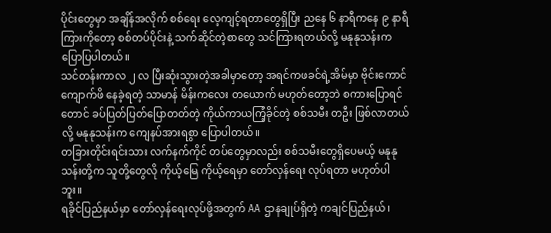ပိုင်းတွေမှာ အချိန်အလိုက် စစ်ရေး လေ့ကျင့်ရတာတွေရှိပြီး ညနေ ၆ နာရီကနေ ၉ နာရီကြားကိုတော့ စစ်တပ်ပိုင်းနဲ့ သက်ဆိုင်တဲ့စာတွေ သင်ကြားရတယ်လို့ မနုနုသန်းက ပြောပြပါတယ်။
သင်တန်းကာလ ၂ လ ပြီးဆုံးသွားတဲ့အခါမှာတော့ အရင်ကဖခင်ရဲ့အိမ်မှာ ဗိုင်းကောင်ကျောက်ဖိ နေခဲ့ရတဲ့ သာမာန် မိန်းကလေး တယောက် မဟုတ်တော့ဘဲ စကားပြောရင်တောင် ခပ်ပြတ်ပြတ်ပြောတတ်တဲ့ ကိုယ်ကာယကြံ့ခိုင်တဲ့ စစ်သမီး တဦး ဖြစ်လာတယ်လို့ မနုနုသန်းက ကျေနပ်အားရစွာ ပြောပါတယ်။
တခြားတိုင်းရင်းသား လက်နက်ကိုင် တပ်တွေမှာလည်း စစ်သမီးတွေရှိပေမယ့် မနုနုသန်းတို့က သူတို့တွေလို ကိုယ့်မြေ ကိုယ့်ရေမှာ တော်လှန်ရေး လုပ်ရတာ မဟုတ်ပါဘူး။
ရခိုင်ပြည်နယ်မှာ တော်လှန်ရေးလုပ်ဖို့အတွက် AA ဌာနချုပ်ရှိတဲ့ ကချင်ပြည်နယ်၊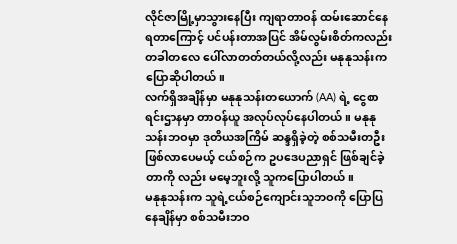လိုင်ဇာမြို့မှာသွားနေပြီး ကျရာတာဝန် ထမ်းဆောင်နေရတာကြောင့် ပင်ပန်းတာအပြင် အိမ်လွမ်းစိတ်ကလည်း တခါတလေ ပေါ်လာတတ်တယ်လို့လည်း မနုနုသန်းက ပြောဆိုပါတယ်။
လက်ရှိအချိန်မှာ မနုနုသန်းတယောက် (AA) ရဲ့ ငွေစာရင်းဌာနမှာ တာဝန်ယူ အလုပ်လုပ်နေပါတယ်။ မနုနုသန်းဘဝမှာ ဒုတိယအကြိမ် ဆန္ဒရှိခဲ့တဲ့ စစ်သမီးတဦးဖြစ်လာပေမယ့် ငယ်စဉ်က ဥပဒေပညာရှင် ဖြစ်ချင်ခဲ့တာကို လည်း မမေ့ဘူးလို့ သူကပြောပါတယ်။
မနုနုသန်းက သူရဲ့ငယ်စဉ်ကျောင်းသူဘဝကို ပြောပြနေချိန်မှာ စစ်သမီးဘဝ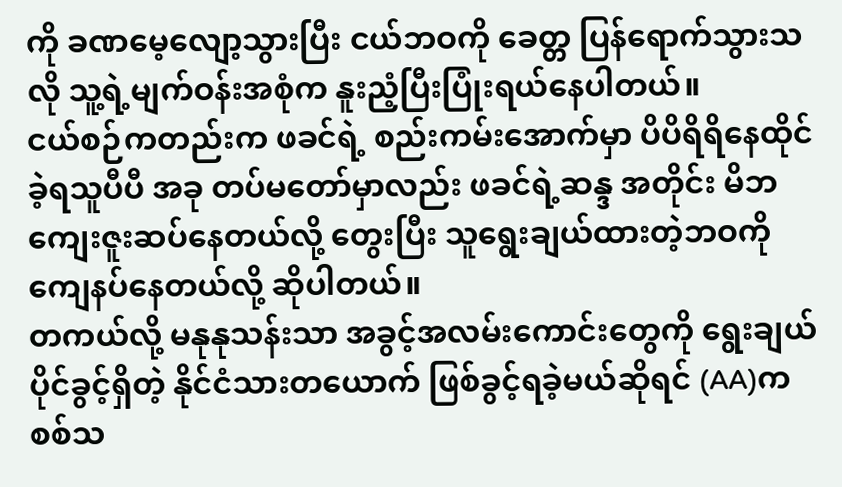ကို ခဏမေ့လျော့သွားပြီး ငယ်ဘဝကို ခေတ္တ ပြန်ရောက်သွားသလို သူ့ရဲ့မျက်ဝန်းအစုံက နူးညံ့ပြီးပြုံးရယ်နေပါတယ်။
ငယ်စဉ်ကတည်းက ဖခင်ရဲ့ စည်းကမ်းအောက်မှာ ပိပိရိရိနေထိုင်ခဲ့ရသူပီပီ အခု တပ်မတော်မှာလည်း ဖခင်ရဲ့ဆန္ဒ အတိုင်း မိဘကျေးဇူးဆပ်နေတယ်လို့ တွေးပြီး သူရွေးချယ်ထားတဲ့ဘဝကို ကျေနပ်နေတယ်လို့ ဆိုပါတယ်။
တကယ်လို့ မနုနုသန်းသာ အခွင့်အလမ်းကောင်းတွေကို ရွေးချယ်ပိုင်ခွင့်ရှိတဲ့ နိုင်ငံသားတယောက် ဖြစ်ခွင့်ရခဲ့မယ်ဆိုရင် (AA)က စစ်သ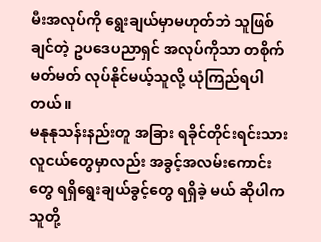မီးအလုပ်ကို ရွေးချယ်မှာမဟုတ်ဘဲ သူဖြစ်ချင်တဲ့ ဥပဒေပညာရှင် အလုပ်ကိုသာ တစိုက် မတ်မတ် လုပ်နိုင်မယ့်သူလို့ ယုံကြည်ရပါတယ်။
မနုနုသန်းနည်းတူ အခြား ရခိုင်တိုင်းရင်းသား လူငယ်တွေမှာလည်း အခွင့်အလမ်းကောင်းတွေ ရရှိရွေးချယ်ခွင့်တွေ ရရှိခဲ့ မယ် ဆိုပါက သူတို့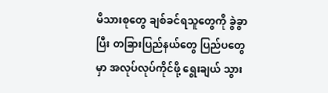မိသားစုတွေ ချစ်ခင်ရသူတွေကို ခွဲခွာပြီး တခြားပြည်နယ်တွေ ပြည်ပတွေမှာ အလုပ်လုပ်ကိုင်ဖို့ ရွေးချယ် သွား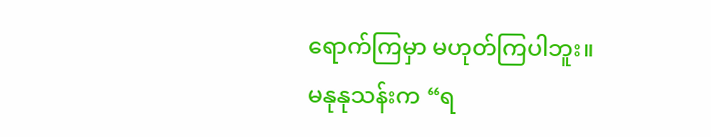ရောက်ကြမှာ မဟုတ်ကြပါဘူး။
မနုနုသန်းက “ရ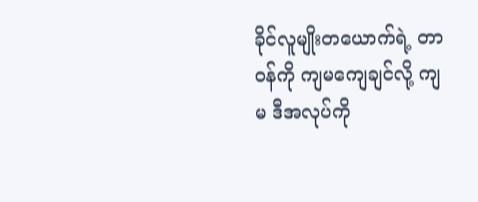ခိုင်လူမျိုးတယောက်ရဲ့ တာဝန်ကို ကျမကျေချင်လို့ ကျမ ဒီအလုပ်ကို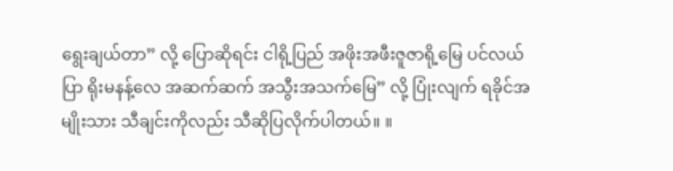ရွေးချယ်တာ” လို့ ပြောဆိုရင်း ငါရို့ပြည် အဖိုးအဖီးဇူဇာရို့မြေ ပင်လယ်ပြာ ရိုးမနန့်လေ အဆက်ဆက် အသွီးအသက်မြေ” လို့ ပြုံးလျက် ရခိုင်အမျိုးသား သီချင်းကိုလည်း သီဆိုပြလိုက်ပါတယ်။ ။